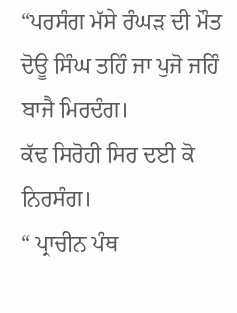“ਪਰਸੰਗ ਮੱਸੇ ਰੰਘੜ ਦੀ ਮੌਤ
ਦੋਊ ਸਿੰਘ ਤਹਿੰ ਜਾ ਪੁਜੋ ਜਹਿੰ ਬਾਜੈ ਮਿਰਦੰਗ।
ਕੱਢ ਸਿਰੋਹੀ ਸਿਰ ਦਈ ਕੋ ਨਿਰਸੰਗ।
“ ਪ੍ਰਾਚੀਨ ਪੰਥ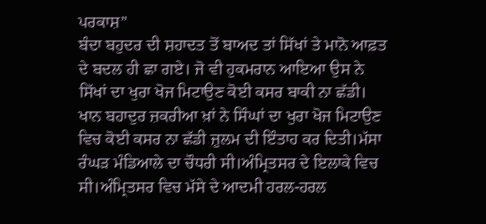ਪਰਕਾਸ਼”
ਬੰਦਾ ਬਹੁਦਰ ਦੀ ਸ਼ਹਾਦਤ ਤੋਂ ਬਾਅਦ ਤਾਂ ਸਿੱਖਾਂ ਤੇ ਮਾਨੋ ਆਫ਼ਤ ਦੇ ਬਦਲ ਹੀ ਛਾ ਗਏ। ਜੋ ਵੀ ਹੁਕਮਰਾਨ ਆਇਆ ਉਸ ਨੇ ਸਿੱਖਾਂ ਦਾ ਖੁਰਾ ਖੋਜ ਮਿਟਾਉਣ ਕੋਈ ਕਸਰ ਬਾਕੀ ਨਾ ਛੱਡੀ। ਖਾਨ ਬਹਾਦੁਰ ਜ਼ਕਰੀਆ ਖ਼ਾਂ ਨੇ ਸਿੰਘਾਂ ਦਾ ਖੁਰਾ ਖੋਜ ਮਿਟਾਉਣ ਵਿਚ ਕੋਈ ਕਸਰ ਨਾ ਛੱਡੀ ਜ਼ੁਲਮ ਦੀ ਇੰਤਾਹ ਕਰ ਦਿਤੀ।ਮੱਸਾ ਰੰਘੜ ਮੰਡਿਆਲੇ ਦਾ ਚੌਧਰੀ ਸੀ।ਅੰਮ੍ਰਿਤਸਰ ਦੇ ਇਲਾਕੇ ਵਿਚ ਸੀ।ਅੰਮ੍ਰਿਤਸਰ ਵਿਚ ਮੱਸੇ ਦੇ ਆਦਮੀ ਹਰਲ-ਹਰਲ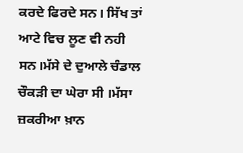ਕਰਦੇ ਫਿਰਦੇ ਸਨ। ਸਿੱਖ ਤਾਂ ਆਟੇ ਵਿਚ ਲੂਣ ਵੀ ਨਹੀ ਸਨ।ਮੱਸੇ ਦੇ ਦੁਆਲੇ ਚੰਡਾਲ ਚੌਕੜੀ ਦਾ ਘੇਰਾ ਸੀ ।ਮੱਸਾ ਜ਼ਕਰੀਆ ਖ਼ਾਨ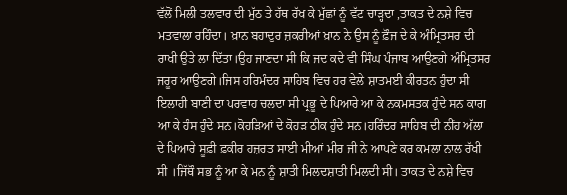ਵੱਲੋਂ ਮਿਲੀ ਤਲਵਾਰ ਦੀ ਮੁੱਠ ਤੇ ਹੱਥ ਰੱਖ ਕੇ ਮੁੱਛਾਂ ਨੂੰ ਵੱਟ ਚਾੜ੍ਹਦਾ ,ਤਾਕਤ ਦੇ ਨਸ਼ੇ ਵਿਚ ਮਤਵਾਲਾ ਰਹਿੰਦਾ। ਖ਼ਾਨ ਬਹਾਦੁਰ ਜ਼ਕਰੀਆਂ ਖ਼ਾਨ ਨੇ ਉਸ ਨੂੰ ਫ਼ੌਜ ਦੇ ਕੇ ਅੰਮ੍ਰਿਤਸਰ ਦੀ ਰਾਖੀ ਉਤੇ ਲਾ ਦਿੱਤਾ।ਉਹ ਜਾਣਦਾ ਸੀ ਕਿ ਜਦ ਕਦੇ ਵੀ ਸਿੰਘ ਪੰਜਾਬ ਆਉਣਗੇ ਅੰਮ੍ਰਿਤਸਰ ਜਰੂਰ ਆਉਣਗੇ।ਜਿਸ ਹਰਿਮੰਦਰ ਸਾਹਿਬ ਵਿਚ ਹਰ ਵੇਲੇ ਸ਼ਾਤਮਈ ਕੀਰਤਨ ਹੁੰਦਾ ਸੀ ਇਲਾਹੀ ਬਾਣੀ ਦਾ ਪਰਵਾਹ ਚਲਦਾ ਸੀ ਪ੍ਰਭੂ ਦੇ ਪਿਆਰੇ ਆ ਕੇ ਨਕਮਸਤਕ ਹੁੰਦੇ ਸਨ ਕਾਗ ਆ ਕੇ ਹੰਸ ਹੁੰਦੇ ਸਨ।ਕੋਹੜਿਆਂ ਦੇ ਕੋਹੜ ਠੀਕ ਹੁੰਦੇ ਸਨ।ਹਰਿੰਦਰ ਸਾਹਿਬ ਦੀ ਨੀਂਹ ਅੱਲਾ ਦੇ ਪਿਆਰੇ ਸੂਫ਼ੀ ਫ਼ਕੀਰ ਹਜ਼ਰਤ ਸਾਈ ਮੀਆਂ ਮੀਰ ਜੀ ਨੇ ਆਪਣੇ ਕਰ ਕਮਲਾ ਨਾਲ ਰੱਖੀ ਸੀ ।ਜਿੱਥੌ ਸਭ ਨੂੰ ਆ ਕੇ ਮਨ ਨੂੰ ਸ਼ਾਤੀ ਮਿਲਦਸ਼ਾਤੀ ਮਿਲਦੀ ਸੀ। ਤਾਕਤ ਦੇ ਨਸ਼ੇ ਵਿਚ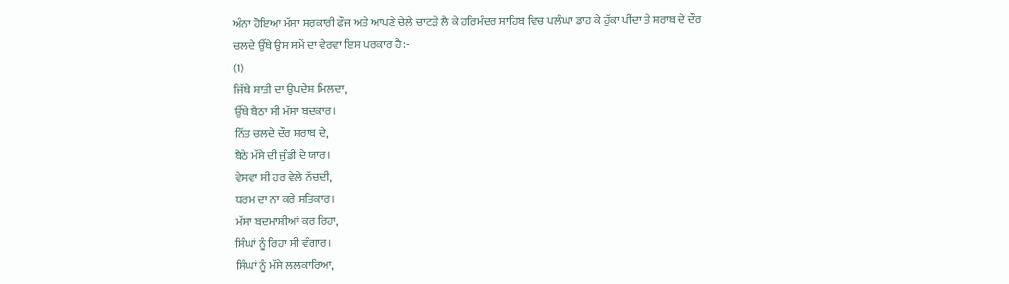ਅੰਨਾ ਹੋਇਆ ਮੱਸਾ ਸਰਕਾਰੀ ਫੌਜ ਅਤੇ ਆਪਣੇ ਚੇਲੇ ਚਾਟੜੇ ਲੈ ਕੇ ਹਰਿਮੰਦਰ ਸਾਹਿਬ ਵਿਚ ਪਲੰਘਾ ਡਾਹ ਕੇ ਹੁੱਕਾ ਪੀਂਦਾ ਤੇ ਸ਼ਰਾਬ ਦੇ ਦੌਰ ਚਲਦੇ ਉੱਥੇ ਉਸ ਸਮੇਂ ਦਾ ਵੇਰਵਾ ਇਸ ਪਰਕਾਰ ਹੈ:-
(1)
ਜਿੱਥੇ ਸ਼ਾਤੀ ਦਾ ਉਪਦੇਸ਼ ਮਿਲਦਾ,
ਉੱਥੇ ਬੈਠਾ ਸੀ ਮੱਸਾ ਬਦਕਾਰ।
ਨਿੱਤ ਚਲਦੇ ਦੌਰ ਸ਼ਰਾਬ ਦੇ,
ਬੈਠੇ ਮੱਸੇ ਦੀ ਜੁੰਡੀ ਦੇ ਯਾਰ।
ਵੇਸਵਾ ਸੀ ਹਰ ਵੇਲੇ ਨੱਚਦੀ,
ਧਰਮ ਦਾ ਨਾ ਕਰੇ ਸਤਿਕਾਰ।
ਮੱਸਾ ਬਦਮਾਸ਼ੀਆਂ ਕਰ ਰਿਹਾ,
ਸਿੰਘਾਂ ਨੂੰ ਰਿਹਾ ਸੀ ਵੰਗਾਰ।
ਸਿੰਘਾਂ ਨੂੰ ਮੱਸੇ ਲਲਕਾਰਿਆ,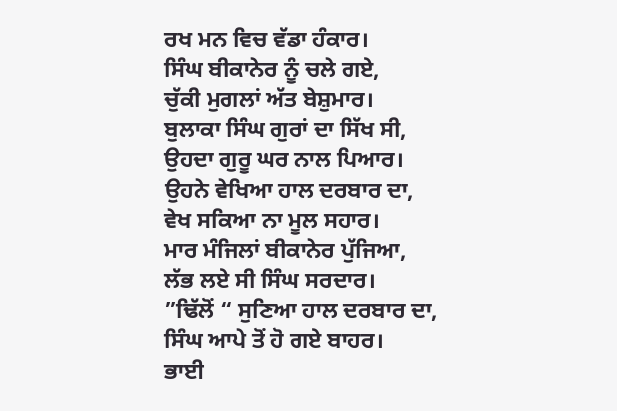ਰਖ ਮਨ ਵਿਚ ਵੱਡਾ ਹੰਕਾਰ।
ਸਿੰਘ ਬੀਕਾਨੇਰ ਨੂੰ ਚਲੇ ਗਏ,
ਚੁੱਕੀ ਮੁਗਲਾਂ ਅੱਤ ਬੇਸ਼ੁਮਾਰ।
ਬੁਲਾਕਾ ਸਿੰਘ ਗੁਰਾਂ ਦਾ ਸਿੱਖ ਸੀ,
ਉਹਦਾ ਗੁਰੂ ਘਰ ਨਾਲ ਪਿਆਰ।
ਉਹਨੇ ਵੇਖਿਆ ਹਾਲ ਦਰਬਾਰ ਦਾ,
ਵੇਖ ਸਕਿਆ ਨਾ ਮੂਲ ਸਹਾਰ।
ਮਾਰ ਮੰਜਿਲਾਂ ਬੀਕਾਨੇਰ ਪੁੱਜਿਆ,
ਲੱਭ ਲਏ ਸੀ ਸਿੰਘ ਸਰਦਾਰ।
”ਢਿੱਲੋਂ “ ਸੁਣਿਆ ਹਾਲ ਦਰਬਾਰ ਦਾ,
ਸਿੰਘ ਆਪੇ ਤੋਂ ਹੋ ਗਏ ਬਾਹਰ।
ਭਾਈ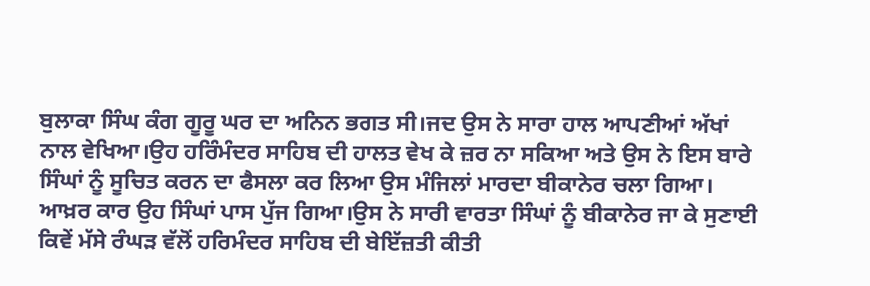ਬੁਲਾਕਾ ਸਿੰਘ ਕੰਗ ਗੂਰੂ ਘਰ ਦਾ ਅਨਿਨ ਭਗਤ ਸੀ।ਜਦ ਉਸ ਨੇ ਸਾਰਾ ਹਾਲ ਆਪਣੀਆਂ ਅੱਖਾਂ ਨਾਲ ਵੇਖਿਆ।ਉਹ ਹਰਿੰਮੰਦਰ ਸਾਹਿਬ ਦੀ ਹਾਲਤ ਵੇਖ ਕੇ ਜ਼ਰ ਨਾ ਸਕਿਆ ਅਤੇ ਉਸ ਨੇ ਇਸ ਬਾਰੇ ਸਿੰਘਾਂ ਨੂੰ ਸੂਚਿਤ ਕਰਨ ਦਾ ਫੈਸਲਾ ਕਰ ਲਿਆ ਉਸ ਮੰਜਿਲਾਂ ਮਾਰਦਾ ਬੀਕਾਨੇਰ ਚਲਾ ਗਿਆ। ਆਖ਼ਰ ਕਾਰ ਉਹ ਸਿੰਘਾਂ ਪਾਸ ਪੁੱਜ ਗਿਆ।ਉਸ ਨੇ ਸਾਰੀ ਵਾਰਤਾ ਸਿੰਘਾਂ ਨੂੰ ਬੀਕਾਨੇਰ ਜਾ ਕੇ ਸੁਣਾਈ ਕਿਵੇਂ ਮੱਸੇ ਰੰਘੜ ਵੱਲੋਂ ਹਰਿਮੰਦਰ ਸਾਹਿਬ ਦੀ ਬੇਇੱਜ਼ਤੀ ਕੀਤੀ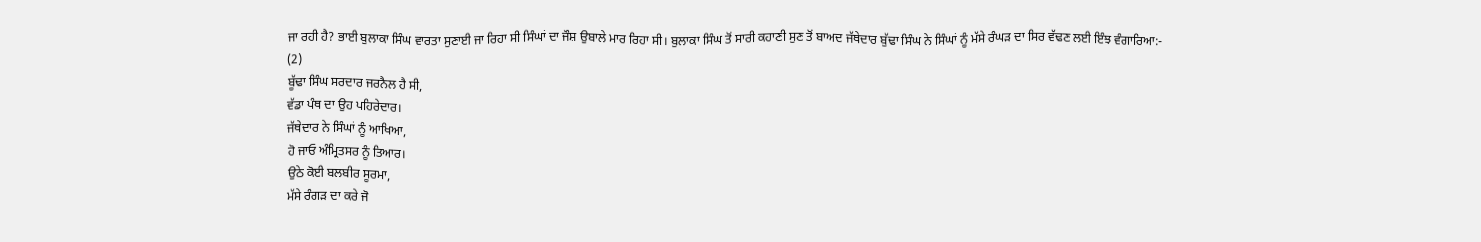ਜਾ ਰਹੀ ਹੈ? ਭਾਈ ਬੁਲਾਕਾ ਸਿੰਘ ਵਾਰਤਾ ਸੁਣਾਈ ਜਾ ਰਿਹਾ ਸੀ ਸਿੰਘਾਂ ਦਾ ਜੌਸ਼ ਉਬਾਲੇ ਮਾਰ ਰਿਹਾ ਸੀ। ਬੁਲਾਕਾ ਸਿੰਘ ਤੋਂ ਸਾਰੀ ਕਹਾਣੀ ਸੁਣ ਤੋਂ ਬਾਅਦ ਜੱਥੇਦਾਰ ਬੁੱਢਾ ਸਿੰਘ ਨੇ ਸਿੰਘਾਂ ਨੂੰ ਮੱਸੇ ਰੰਘੜ ਦਾ ਸਿਰ ਵੱਢਣ ਲਈ ਇੰਝ ਵੰਗਾਰਿਆ:-
(2)
ਬੂੱਢਾ ਸਿੰਘ ਸਰਦਾਰ ਜਰਨੈਲ ਹੈ ਸੀ,
ਵੱਡਾ ਪੰਥ ਦਾ ਉਹ ਪਹਿਰੇਦਾਰ।
ਜੱਥੇਦਾਰ ਨੇ ਸਿੰਘਾਂ ਨੂੰ ਆਖਿਆ,
ਹੋ ਜਾਓ ਅੰਮ੍ਰਿਤਸਰ ਨੂੰ ਤਿਆਰ।
ਉਠੇ ਕੋਈ ਬਲਬੀਰ ਸੂਰਮਾ,
ਮੱਸੇ ਰੰਗੜ ਦਾ ਕਰੇ ਜੋ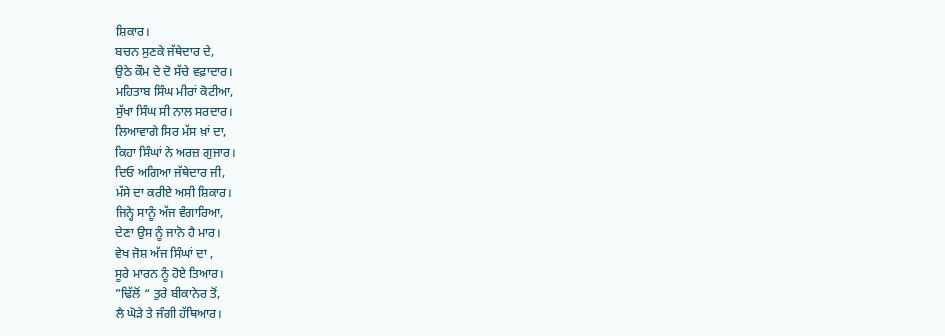ਸ਼ਿਕਾਰ।
ਬਚਨ ਸੁਣਕੇ ਜੱਥੇਦਾਰ ਦੇ,
ਉਠੇ ਕੌਮ ਦੇ ਦੋ ਸੱਚੇ ਵਫ਼ਾਦਾਰ।
ਮਹਿਤਾਬ ਸਿੰਘ ਮੀਰਾਂ ਕੋਟੀਆ,
ਸੁੱਖਾ ਸਿੰਘ ਸੀ ਨਾਲ ਸਰਦਾਰ।
ਲਿਆਵਾਗੇ ਸਿਰ ਮੱਸ ਖ਼ਾਂ ਦਾ,
ਕਿਹਾ ਸਿੰਘਾਂ ਨੇ ਅਰਜ਼ ਗੁਜਾਰ।
ਦਿਓ ਅਗਿਆ ਜੱਥੇਦਾਰ ਜੀ,
ਮੱਸੇ ਦਾ ਕਰੀਏ ਅਸੀ ਸ਼ਿਕਾਰ।
ਜਿਨ੍ਹੇ ਸਾਨੂੰ ਅੱਜ ਵੰਗਾਰਿਆ,
ਦੇਣਾ ਉਸ ਨੂੰ ਜਾਨੋ ਹੈ ਮਾਰ।
ਵੇਖ ਜੋਸ਼ ਅੱਜ ਸਿੰਘਾਂ ਦਾ ,
ਸੂਰੇ ਮਾਰਨ ਨੂੰ ਹੋਏ ਤਿਆਰ।
”ਢਿੱਲੋਂ “ ਤੁਰੇ ਬੀਕਾਨੇਰ ਤੋਂ,
ਲੈ ਘੋੜੇ ਤੇ ਜੰਗੀ ਹੱਥਿਆਰ।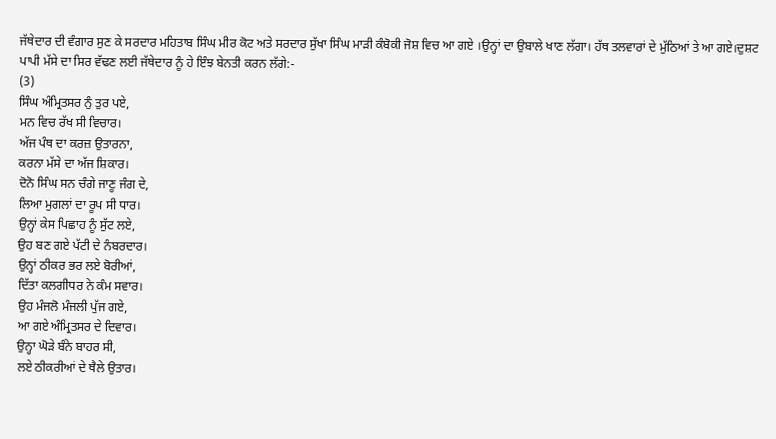ਜੱਥੇਦਾਰ ਦੀ ਵੰਗਾਰ ਸੁਣ ਕੇ ਸਰਦਾਰ ਮਹਿਤਾਬ ਸਿੰਘ ਮੀਰ ਕੋਟ ਅਤੇ ਸਰਦਾਰ ਸੁੱਖਾ ਸਿੰਘ ਮਾੜੀ ਕੰਬੋਕੀ ਜੋਸ਼ ਵਿਚ ਆ ਗਏ ।ਉਨ੍ਹਾਂ ਦਾ ਉਬਾਲੇ ਖਾਣ ਲੱਗਾ। ਹੱਥ ਤਲਵਾਰਾਂ ਦੇ ਮੁੱਠਿਆਂ ਤੇ ਆ ਗਏ।ਦੁਸ਼ਟ ਪਾਪੀ ਮੱਸੇ ਦਾ ਸਿਰ ਵੱਢਣ ਲਈ ਜੱਥੇਦਾਰ ਨੂੰ ਹੇ ਇੰਝ ਬੇਨਤੀ ਕਰਨ ਲੱਗੇ:-
(3)
ਸਿੰਘ ਅੰਮ੍ਰਿਤਸਰ ਨੁੰ ਤੁਰ ਪਏ,
ਮਨ ਵਿਚ ਰੱਖ ਸੀ ਵਿਚਾਰ।
ਅੱਜ ਪੰਥ ਦਾ ਕਰਜ਼ ਉਤਾਰਨਾ,
ਕਰਨਾ ਮੱਸੇ ਦਾ ਅੱਜ ਸ਼ਿਕਾਰ।
ਦੋਨੋ ਸਿੰਘ ਸਨ ਚੰਗੇ ਜਾਣੂ ਜੰਗ ਦੇ,
ਲਿਆ ਮੁਗਲਾਂ ਦਾ ਰੂਪ ਸੀ ਧਾਰ।
ਉਨ੍ਹਾਂ ਕੇਸ ਪਿਛਾਹ ਨੂੰ ਸੁੱਟ ਲਏ,
ਉਹ ਬਣ ਗਏ ਪੱਟੀ ਦੇ ਨੰਬਰਦਾਰ।
ਉਨ੍ਹਾਂ ਠੀਕਰ ਭਰ ਲਏ ਬੋਰੀਆਂ,
ਦਿੱਤਾ ਕਲਗੀਧਰ ਨੇ ਕੰਮ ਸਵਾਰ।
ਉਹ ਮੰਜਲੋ ਮੰਜਲੀ ਪੁੱਜ ਗਏ,
ਆ ਗਏ ਅੰਮ੍ਰਿਤਸਰ ਦੇ ਦਿਵਾਰ।
ਉਨ੍ਹਾ ਘੋੜੇ ਬੰਨੇ ਬਾਹਰ ਸੀ,
ਲਏ ਠੀਕਰੀਆਂ ਦੇ ਥੈਲੇ ਉਤਾਰ।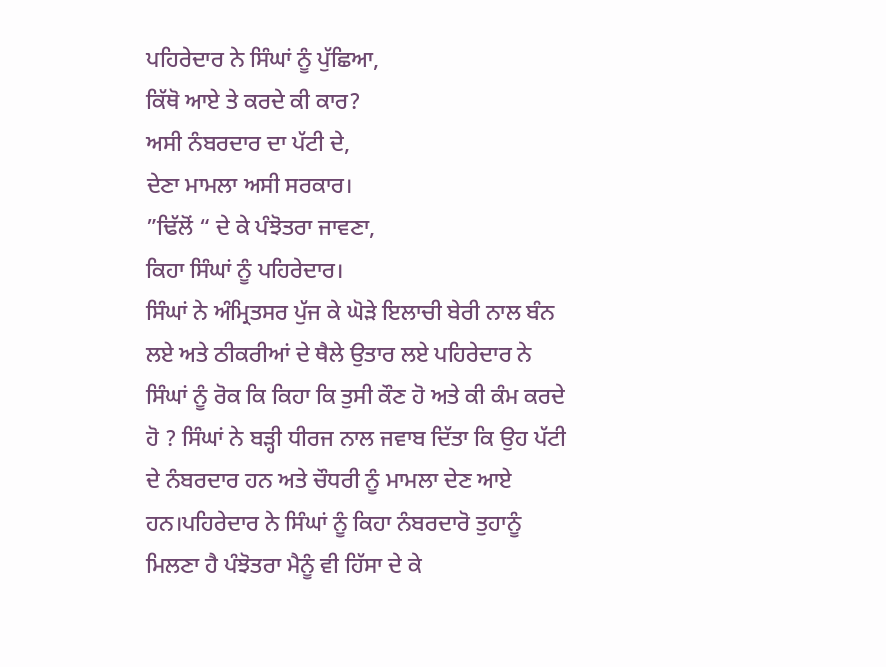ਪਹਿਰੇਦਾਰ ਨੇ ਸਿੰਘਾਂ ਨੂੰ ਪੁੱਛਿਆ,
ਕਿੱਥੋ ਆਏ ਤੇ ਕਰਦੇ ਕੀ ਕਾਰ?
ਅਸੀ ਨੰਬਰਦਾਰ ਦਾ ਪੱਟੀ ਦੇ,
ਦੇਣਾ ਮਾਮਲਾ ਅਸੀ ਸਰਕਾਰ।
”ਢਿੱਲੋਂ “ ਦੇ ਕੇ ਪੰਝੋਤਰਾ ਜਾਵਣਾ,
ਕਿਹਾ ਸਿੰਘਾਂ ਨੂੰ ਪਹਿਰੇਦਾਰ।
ਸਿੰਘਾਂ ਨੇ ਅੰਮ੍ਰਿਤਸਰ ਪੁੱਜ ਕੇ ਘੋੜੇ ਇਲਾਚੀ ਬੇਰੀ ਨਾਲ ਬੰਨ ਲਏ ਅਤੇ ਠੀਕਰੀਆਂ ਦੇ ਥੈਲੇ ਉਤਾਰ ਲਏ ਪਹਿਰੇਦਾਰ ਨੇ ਸਿੰਘਾਂ ਨੂੰ ਰੋਕ ਕਿ ਕਿਹਾ ਕਿ ਤੁਸੀ ਕੌਣ ਹੋ ਅਤੇ ਕੀ ਕੰਮ ਕਰਦੇ ਹੋ ? ਸਿੰਘਾਂ ਨੇ ਬੜ੍ਹੀ ਧੀਰਜ ਨਾਲ ਜਵਾਬ ਦਿੱਤਾ ਕਿ ਉਹ ਪੱਟੀ ਦੇ ਨੰਬਰਦਾਰ ਹਨ ਅਤੇ ਚੌਧਰੀ ਨੂੰ ਮਾਮਲਾ ਦੇਣ ਆਏ ਹਨ।ਪਹਿਰੇਦਾਰ ਨੇ ਸਿੰਘਾਂ ਨੂੰ ਕਿਹਾ ਨੰਬਰਦਾਰੋ ਤੁਹਾਨੂੰ ਮਿਲਣਾ ਹੈ ਪੰਝੋਤਰਾ ਮੈਨੂੰ ਵੀ ਹਿੱਸਾ ਦੇ ਕੇ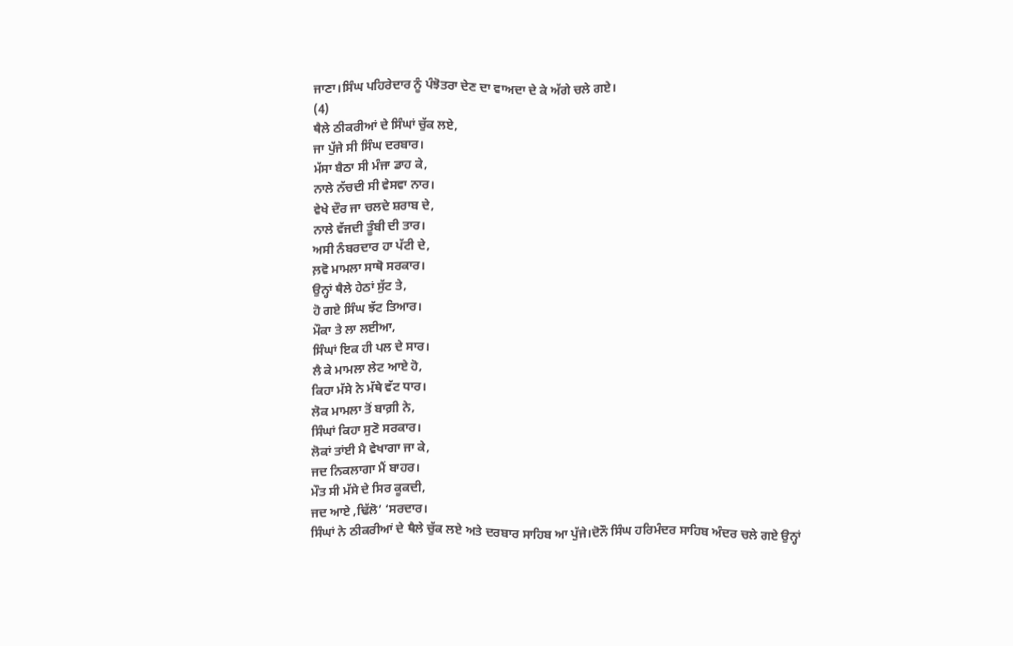ਜਾਣਾ।ਸਿੰਘ ਪਹਿਰੇਦਾਰ ਨੂੰ ਪੰਝੋਤਰਾ ਦੇਣ ਦਾ ਵਾਅਦਾ ਦੇ ਕੇ ਅੱਗੇ ਚਲੇ ਗਏ।
(4)
ਥੈਲੇ ਠੀਕਰੀਆਂ ਦੇ ਸਿੰਘਾਂ ਚੁੱਕ ਲਏ,
ਜਾ ਪੁੱਜੇ ਸੀ ਸਿੰਘ ਦਰਬਾਰ।
ਮੱਸਾ ਬੈਠਾ ਸੀ ਮੰਜਾ ਡਾਹ ਕੇ,
ਨਾਲੇ ਨੱਚਦੀ ਸੀ ਵੇਸਵਾ ਨਾਰ।
ਵੇਖੇ ਦੌਰ ਜਾ ਚਲਦੇ ਸ਼ਰਾਬ ਦੇ,
ਨਾਲੇ ਵੱਜਦੀ ਤੂੰਬੀ ਦੀ ਤਾਰ।
ਅਸੀ ਨੰਬਰਦਾਰ ਹਾ ਪੱਟੀ ਦੇ,
ਲ਼ਵੋ ਮਾਮਲਾ ਸਾਥੋ ਸਰਕਾਰ।
ਉਨ੍ਹਾਂ ਥੈਲੇ ਹੇਠਾਂ ਸੁੱਟ ਤੇ,
ਹੋ ਗਏ ਸਿੰਘ ਝੱਟ ਤਿਆਰ।
ਮੌਕਾ ਤੇ ਲਾ ਲਈਆ,
ਸਿੰਘਾਂ ਇਕ ਹੀ ਪਲ ਦੇ ਸਾਰ।
ਲੈ ਕੇ ਮਾਮਲਾ ਲੇਟ ਆਏ ਹੋ,
ਕਿਹਾ ਮੱਸੇ ਨੇ ਮੱਥੇ ਵੱਟ ਧਾਰ।
ਲੋਕ ਮਾਮਲਾ ਤੋਂ ਬਾਗ਼ੀ ਨੇ,
ਸਿੰਘਾਂ ਕਿਹਾ ਸੁਣੋ ਸਰਕਾਰ।
ਲੋਕਾਂ ਤਾਂਈ ਮੈ ਵੇਖਾਗਾ ਜਾ ਕੇ,
ਜਦ ਨਿਕਲਾਗਾ ਮੈਂ ਬਾਹਰ।
ਮੌਤ ਸੀ ਮੱਸੇ ਦੇ ਸਿਰ ਕੂਕਦੀ,
ਜਦ ਆਏ ,ਢਿੱਲੋ’ ‘ਸਰਦਾਰ।
ਸਿੰਘਾਂ ਨੇ ਠੀਕਰੀਆਂ ਦੇ ਥੈਲੇ ਚੁੱਕ ਲਏ ਅਤੇ ਦਰਬਾਰ ਸਾਹਿਬ ਆ ਪੁੱਜੇ।ਦੋਨੌ ਸਿੰਘ ਹਰਿਮੰਦਰ ਸਾਹਿਬ ਅੰਦਰ ਚਲੇ ਗਏ ਉਨ੍ਹਾਂ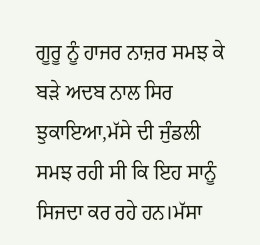ਗੂਰੂ ਨੂੰ ਹਾਜਰ ਨਾਜ਼ਰ ਸਮਝ ਕੇ ਬੜੇ ਅਦਬ ਨਾਲ ਸਿਰ ਝੁਕਾਇਆ,ਮੱਸੇ ਦੀ ਜੁੰਡਲੀ ਸਮਝ ਰਹੀ ਸੀ ਕਿ ਇਹ ਸਾਨੂੰ ਸਿਜਦਾ ਕਰ ਰਹੇ ਹਨ।ਮੱਸਾ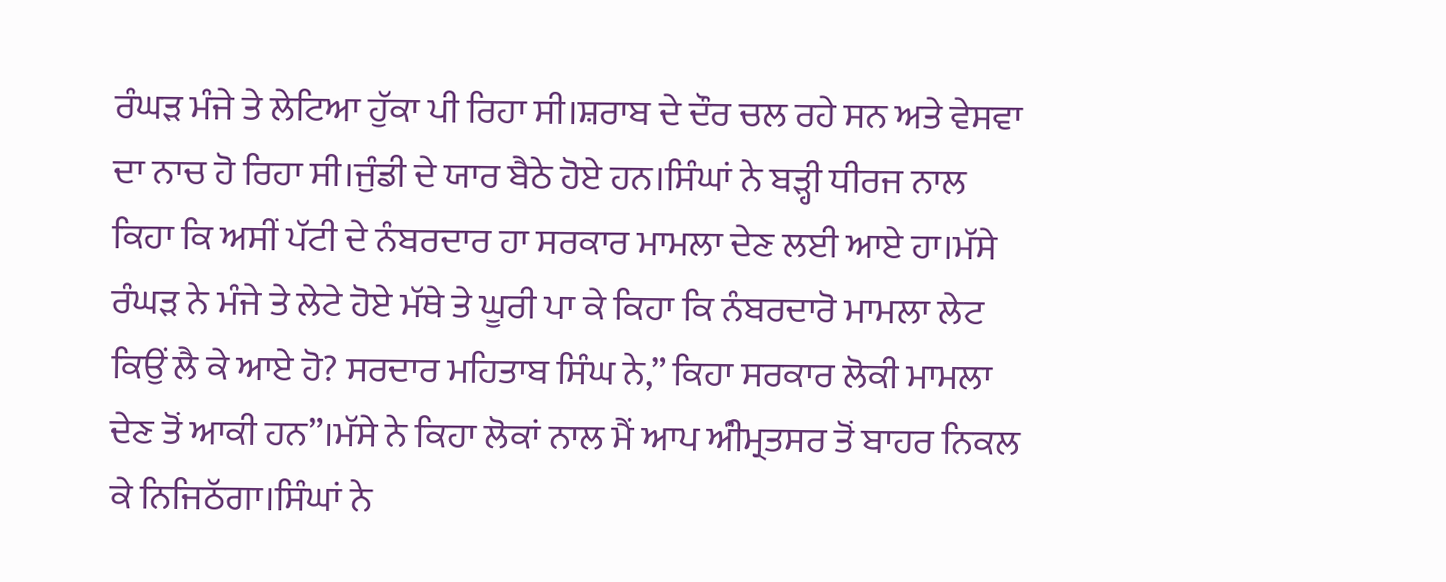ਰੰਘੜ ਮੰਜੇ ਤੇ ਲੇਟਿਆ ਹੁੱਕਾ ਪੀ ਰਿਹਾ ਸੀ।ਸ਼ਰਾਬ ਦੇ ਦੌਰ ਚਲ ਰਹੇ ਸਨ ਅਤੇ ਵੇਸਵਾ ਦਾ ਨਾਚ ਹੋ ਰਿਹਾ ਸੀ।ਜੁੰਡੀ ਦੇ ਯਾਰ ਬੈਠੇ ਹੋਏ ਹਨ।ਸਿੰਘਾਂ ਨੇ ਬੜ੍ਹੀ ਧੀਰਜ ਨਾਲ ਕਿਹਾ ਕਿ ਅਸੀਂ ਪੱਟੀ ਦੇ ਨੰਬਰਦਾਰ ਹਾ ਸਰਕਾਰ ਮਾਮਲਾ ਦੇਣ ਲਈ ਆਏ ਹਾ।ਮੱਸੇ ਰੰਘੜ ਨੇ ਮੰਜੇ ਤੇ ਲੇਟੇ ਹੋਏ ਮੱਥੇ ਤੇ ਘੂਰੀ ਪਾ ਕੇ ਕਿਹਾ ਕਿ ਨੰਬਰਦਾਰੋ ਮਾਮਲਾ ਲੇਟ ਕਿਉਂ ਲੈ ਕੇ ਆਏ ਹੋ? ਸਰਦਾਰ ਮਹਿਤਾਬ ਸਿੰਘ ਨੇ,” ਕਿਹਾ ਸਰਕਾਰ ਲੋਕੀ ਮਾਮਲਾ ਦੇਣ ਤੋਂ ਆਕੀ ਹਨ”।ਮੱਸੇ ਨੇ ਕਿਹਾ ਲੋਕਾਂ ਨਾਲ ਮੈਂ ਆਪ ਅੰੀਮ੍ਰਤਸਰ ਤੋਂ ਬਾਹਰ ਨਿਕਲ ਕੇ ਨਿਜਿਠੱਗਾ।ਸਿੰਘਾਂ ਨੇ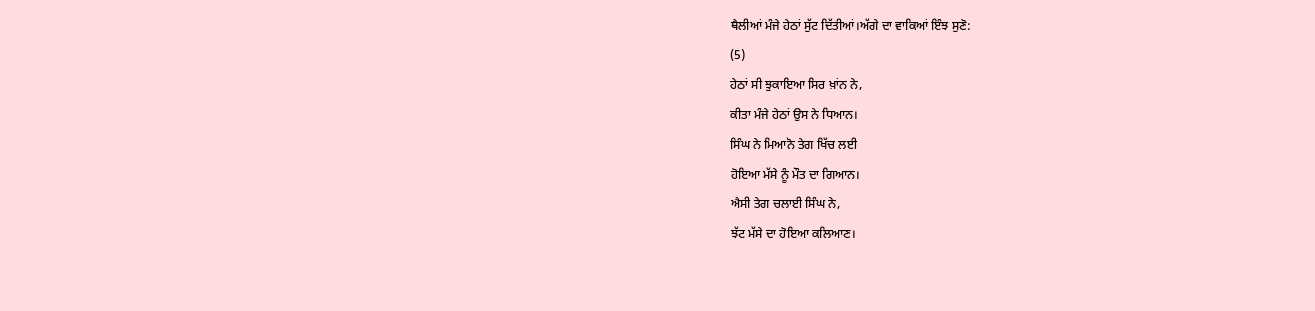ਥੈਲੀਆਂ ਮੰਜੇ ਹੇਠਾਂ ਸੁੱਟ ਦਿੱਤੀਆਂ।ਅੱਗੇ ਦਾ ਵਾਕਿਆਂ ਇੰਝ ਸੁਣੋ:
(5)
ਹੇਠਾਂ ਸੀ ਝੁਕਾਇਆ ਸਿਰ ਖ਼ਾਂਨ ਨੇ,
ਕੀਤਾ ਮੰਜੇ ਹੇਠਾਂ ਉਸ ਨੇ ਧਿਆਨ।
ਸਿੰਘ ਨੇ ਮਿਆਨੋ ਤੇਗ ਖਿੱਚ ਲਈ
ਹੋਇਆ ਮੱਸੇ ਨੂੰ ਮੌਤ ਦਾ ਗਿਆਨ।
ਐਸੀ ਤੇਗ ਚਲਾਈ ਸਿੰਘ ਨੇ,
ਝੱਟ ਮੱਸੇ ਦਾ ਹੋਇਆ ਕਲਿਆਣ।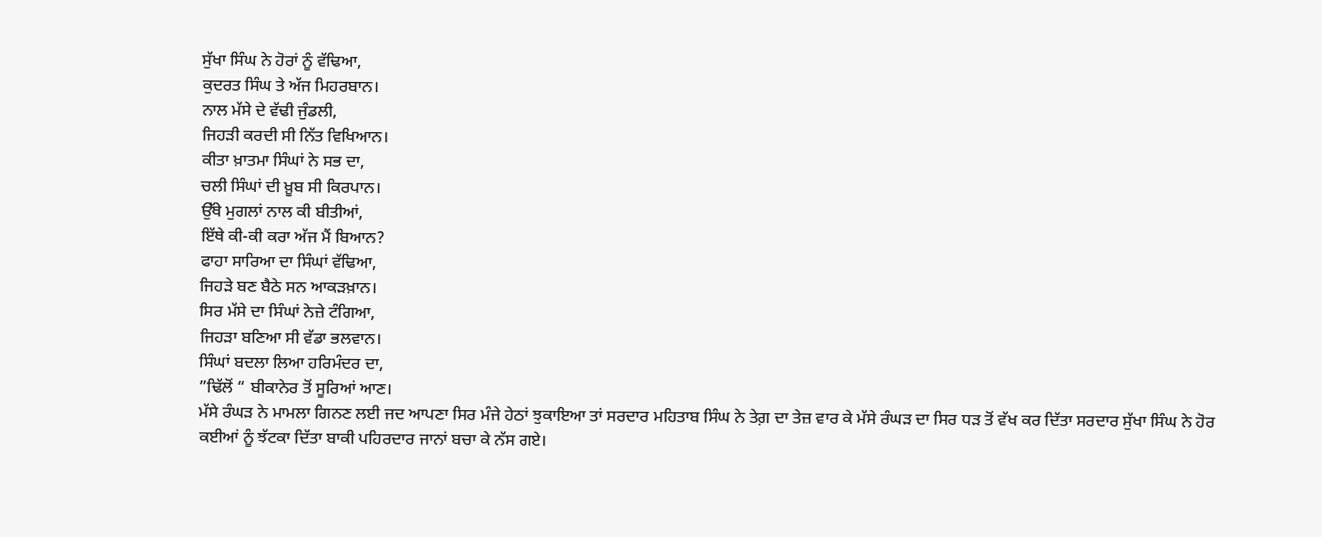ਸੁੱਖਾ ਸਿੰਘ ਨੇ ਹੋਰਾਂ ਨੂੰ ਵੱਢਿਆ,
ਕੁਦਰਤ ਸਿੰਘ ਤੇ ਅੱਜ ਮਿਹਰਬਾਨ।
ਨਾਲ ਮੱਸੇ ਦੇ ਵੱਢੀ ਜੁੰਡਲੀ,
ਜਿਹੜੀ ਕਰਦੀ ਸੀ ਨਿੱਤ ਵਿਖਿਆਨ।
ਕੀਤਾ ਖ਼ਾਤਮਾ ਸਿੰਘਾਂ ਨੇ ਸਭ ਦਾ,
ਚਲੀ ਸਿੰਘਾਂ ਦੀ ਖ਼ੂਬ ਸੀ ਕਿਰਪਾਨ।
ਉੱਥੇ ਮੁਗਲਾਂ ਨਾਲ ਕੀ ਬੀਤੀਆਂ,
ਇੱਥੇ ਕੀ-ਕੀ ਕਰਾ ਅੱਜ ਮੈਂ ਬਿਆਨ?
ਫਾਹਾ ਸਾਰਿਆ ਦਾ ਸਿੰਘਾਂ ਵੱਢਿਆ,
ਜਿਹੜੇ ਬਣ ਬੈਠੇ ਸਨ ਆਕੜਖ਼ਾਨ।
ਸਿਰ ਮੱਸੇ ਦਾ ਸਿੰਘਾਂ ਨੇਜ਼ੇ ਟੰਗਿਆ,
ਜਿਹੜਾ ਬਣਿਆ ਸੀ ਵੱਡਾ ਭਲਵਾਨ।
ਸਿੰਘਾਂ ਬਦਲਾ ਲਿਆ ਹਰਿਮੰਦਰ ਦਾ,
”ਢਿੱਲੋਂ “ ਬੀਕਾਨੇਰ ਤੋਂ ਸੂਰਿਆਂ ਆਣ।
ਮੱਸੇ ਰੰਘੜ ਨੇ ਮਾਮਲਾ ਗਿਨਣ ਲਈ ਜਦ ਆਪਣਾ ਸਿਰ ਮੰਜੇ ਹੇਠਾਂ ਝੁਕਾਇਆ ਤਾਂ ਸਰਦਾਰ ਮਹਿਤਾਬ ਸਿੰਘ ਨੇ ਤੇਗ਼ ਦਾ ਤੇਜ਼ ਵਾਰ ਕੇ ਮੱਸੇ ਰੰਘੜ ਦਾ ਸਿਰ ਧੜ ਤੋਂ ਵੱਖ ਕਰ ਦਿੱਤਾ ਸਰਦਾਰ ਸੁੱਖਾ ਸਿੰਘ ਨੇ ਹੋਰ ਕਈਆਂ ਨੂੰ ਝੱਟਕਾ ਦਿੱਤਾ ਬਾਕੀ ਪਹਿਰਦਾਰ ਜਾਨਾਂ ਬਚਾ ਕੇ ਨੱਸ ਗਏ।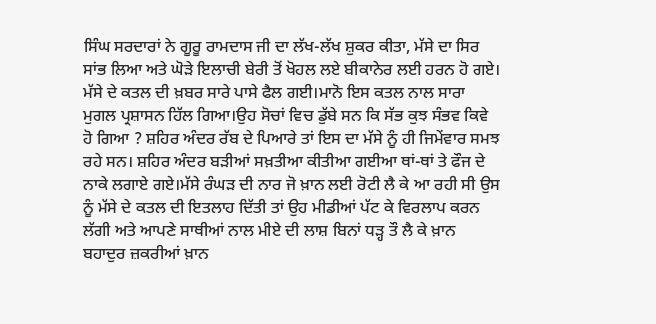ਸਿੰਘ ਸਰਦਾਰਾਂ ਨੇ ਗੂਰੂ ਰਾਮਦਾਸ ਜੀ ਦਾ ਲੱਖ-ਲੱਖ ਸ਼ੁਕਰ ਕੀਤਾ, ਮੱਸੇ ਦਾ ਸਿਰ ਸਾਂਭ ਲਿਆ ਅਤੇ ਘੋੜੇ ਇਲਾਚੀ ਬੇਰੀ ਤੋਂ ਖੋਹਲ ਲਏ ਬੀਕਾਨੇਰ ਲਈ ਹਰਨ ਹੋ ਗਏ। ਮੱਸੇ ਦੇ ਕਤਲ ਦੀ ਖ਼ਬਰ ਸਾਰੇ ਪਾਸੇ ਫੈਲ ਗਈ।ਮਾਨੋ ਇਸ ਕਤਲ ਨਾਲ ਸਾਰਾ ਮੁਗਲ ਪ੍ਰਸ਼ਾਸਨ ਹਿੱਲ ਗਿਆ।ਉਹ ਸੋਚਾਂ ਵਿਚ ਡੁੱਬੇ ਸਨ ਕਿ ਸੱਭ ਕੁਝ ਸੰਭਵ ਕਿਵੇ ਹੋ ਗਿਆ ? ਸ਼ਹਿਰ ਅੰਦਰ ਰੱਬ ਦੇ ਪਿਆਰੇ ਤਾਂ ਇਸ ਦਾ ਮੱਸੇ ਨੂੰ ਹੀ ਜਿਮੇਂਵਾਰ ਸਮਝ ਰਹੇ ਸਨ। ਸ਼ਹਿਰ ਅੰਦਰ ਬੜੀਆਂ ਸਖ਼ਤੀਆ ਕੀਤੀਆ ਗਈਆ ਥਾਂ-ਥਾਂ ਤੇ ਫੌਜ ਦੇ ਨਾਕੇ ਲਗਾਏ ਗਏ।ਮੱਸੇ ਰੰਘੜ ਦੀ ਨਾਰ ਜੋ ਖ਼ਾਨ ਲਈ ਰੋਟੀ ਲੈ ਕੇ ਆ ਰਹੀ ਸੀ ਉਸ ਨੂੰ ਮੱਸੇ ਦੇ ਕਤਲ ਦੀ ਇਤਲਾਹ ਦਿੱਤੀ ਤਾਂ ਉਹ ਮੀਡੀਆਂ ਪੱਟ ਕੇ ਵਿਰਲਾਪ ਕਰਨ ਲੱਗੀ ਅਤੇ ਆਪਣੇ ਸਾਥੀਆਂ ਨਾਲ ਮੀਏ ਦੀ ਲਾਸ਼ ਬਿਨਾਂ ਧੜ੍ਹ ਤੌ ਲੈ ਕੇ ਖ਼ਾਨ ਬਹਾਦੁਰ ਜ਼ਕਰੀਆਂ ਖ਼ਾਨ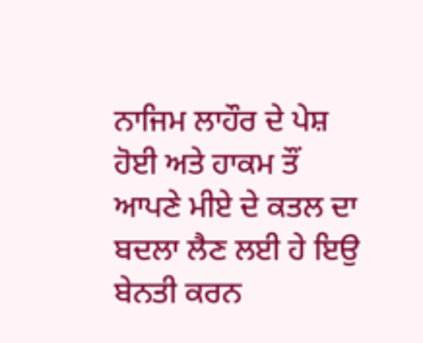ਨਾਜਿਮ ਲਾਹੌਰ ਦੇ ਪੇਸ਼ ਹੋਈ ਅਤੇ ਹਾਕਮ ਤੌਂ ਆਪਣੇ ਮੀਏ ਦੇ ਕਤਲ ਦਾ ਬਦਲਾ ਲੈਣ ਲਈ ਹੇ ਇਉ ਬੇਨਤੀ ਕਰਨ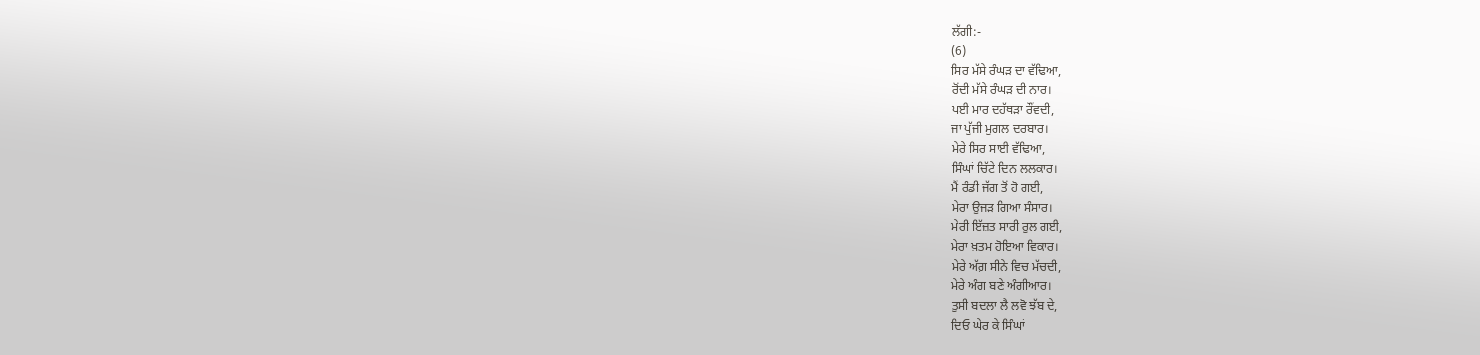ਲੱਗੀ:-
(6)
ਸਿਰ ਮੱਸੇ ਰੰਘੜ ਦਾ ਵੱਢਿਆ,
ਰੋਂਦੀ ਮੱਸੇ ਰੰਘੜ ਦੀ ਨਾਰ।
ਪਈ ਮਾਰ ਦਹੱਥੜਾ ਰੌਂਵਦੀ,
ਜਾ ਪੁੱਜੀ ਮੁਗਲ ਦਰਬਾਰ।
ਮੇਰੇ ਸਿਰ ਸਾਈ ਵੱਢਿਆ,
ਸਿੰਘਾਂ ਚਿੱਟੇ ਦਿਨ ਲਲਕਾਰ।
ਮੈਂ ਰੰਡੀ ਜੱਗ ਤੋਂ ਹੋ ਗਈ,
ਮੇਰਾ ਉਜੜ ਗਿਆ ਸੰਸਾਰ।
ਮੇਰੀ ਇੱਜ਼ਤ ਸਾਰੀ ਰੁਲ ਗਈ,
ਮੇਰਾ ਖ਼ਤਮ ਹੋਇਆ ਵਿਕਾਰ।
ਮੇਰੇ ਅੱਗ਼ ਸੀਨੇ ਵਿਚ ਮੱਚਦੀ,
ਮੇਰੇ ਅੰਗ ਬਣੇ ਅੰਗੀਆਰ।
ਤੁਸੀ ਬਦਲਾ ਲੈ ਲਵੋ ਝੱਬ ਦੇ,
ਦਿਓ ਘੇਰ ਕੇ ਸਿੰਘਾਂ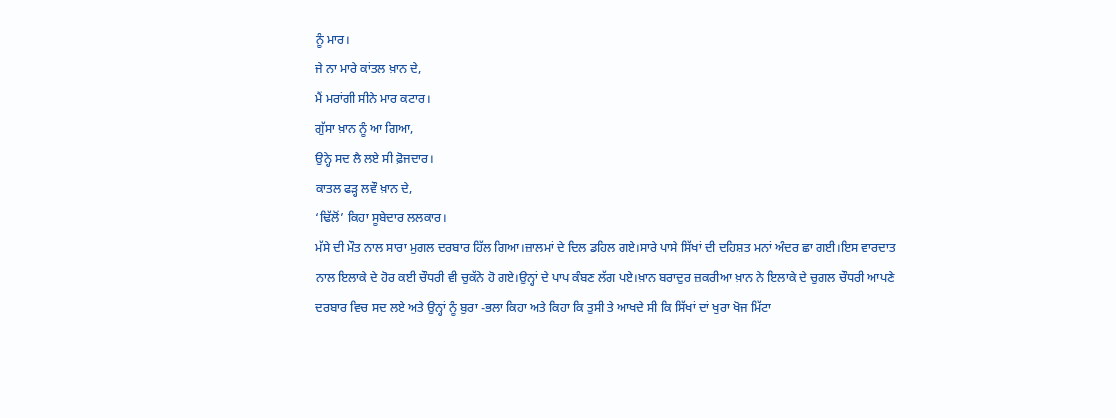ਨੂੰ ਮਾਰ।
ਜੇ ਨਾ ਮਾਰੇ ਕਾਂਤਲ ਖ਼ਾਨ ਦੇ,
ਮੈਂ ਮਰਾਂਗੀ ਸੀਨੇ ਮਾਰ ਕਟਾਰ।
ਗੁੱਸਾ ਖ਼ਾਨ ਨੂੰ ਆ ਗਿਆ,
ਉਨ੍ਹੇ ਸਦ ਲੈ ਲਏ ਸੀ ਫ਼ੋਜਦਾਰ।
ਕਾਤਲ ਫੜ੍ਹ ਲਵੌ ਖ਼ਾਨ ਦੇ,
‘ਢਿੱਲੋਂ’ ਕਿਹਾ ਸੂਬੇਦਾਰ ਲਲਕਾਰ।
ਮੱਸੇ ਦੀ ਮੌਤ ਨਾਲ ਸਾਰਾ ਮੁਗਲ ਦਰਬਾਰ ਹਿੱਲ ਗਿਆ।ਜ਼ਾਲਮਾਂ ਦੇ ਦਿਲ ਡਹਿਲ ਗਏ।ਸਾਰੇ ਪਾਸੇ ਸਿੱਖਾਂ ਦੀ ਦਹਿਸ਼ਤ ਮਨਾਂ ਅੰਦਰ ਛਾ ਗਈ।ਇਸ ਵਾਰਦਾਤ ਨਾਲ ਇਲਾਕੇ ਦੇ ਹੋਰ ਕਈ ਚੌਧਰੀ ਵੀ ਚੁਕੱਨੇ ਹੋ ਗਏ।ਉਨ੍ਹਾਂ ਦੇ ਪਾਪ ਕੰਬਣ ਲੱਗ ਪਏ।ਖ਼ਾਨ ਬਰਾਦੁਰ ਜ਼ਕਰੀਆ ਖ਼ਾਨ ਨੇ ਇਲਾਕੇ ਦੇ ਚੁਗਲ ਚੌਧਰੀ ਆਪਣੇ ਦਰਬਾਰ ਵਿਚ ਸਦ ਲਏ ਅਤੇ ਉਨ੍ਹਾਂ ਨੂੰ ਬੁਰਾ ‐ਭਲਾ ਕਿਹਾ ਅਤੇ ਕਿਹਾ ਕਿ ਤੁਸੀ ਤੇ ਆਖਦੇ ਸੀ ਕਿ ਸਿੱਖਾਂ ਦਾਂ ਖੁਰਾ ਖੋਜ ਮਿੱਟਾ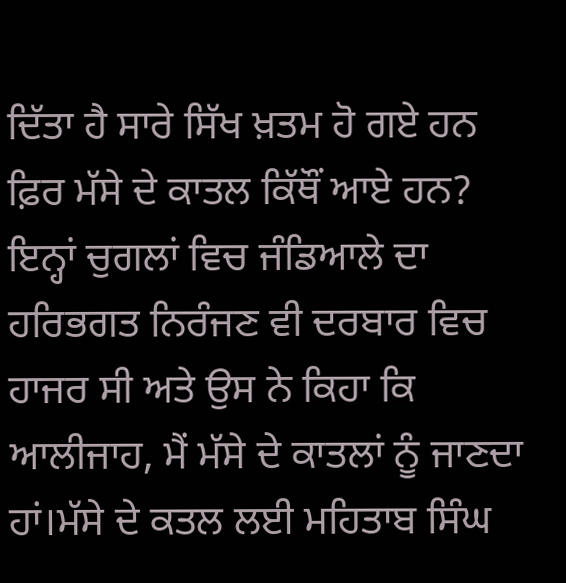ਦਿੱਤਾ ਹੈ ਸਾਰੇ ਸਿੱਖ ਖ਼ਤਮ ਹੋ ਗਏ ਹਨ ਫ਼ਿਰ ਮੱਸੇ ਦੇ ਕਾਤਲ ਕਿੱਥੌਂ ਆਏ ਹਨ? ਇਨ੍ਹਾਂ ਚੁਗਲਾਂ ਵਿਚ ਜੰਡਿਆਲੇ ਦਾ ਹਰਿਭਗਤ ਨਿਰੰਜਣ ਵੀ ਦਰਬਾਰ ਵਿਚ ਹਾਜਰ ਸੀ ਅਤੇ ਉਸ ਨੇ ਕਿਹਾ ਕਿ ਆਲੀਜਾਹ, ਮੈਂ ਮੱਸੇ ਦੇ ਕਾਤਲਾਂ ਨੂੰ ਜਾਣਦਾ ਹਾਂ।ਮੱਸੇ ਦੇ ਕਤਲ ਲਈ ਮਹਿਤਾਬ ਸਿੰਘ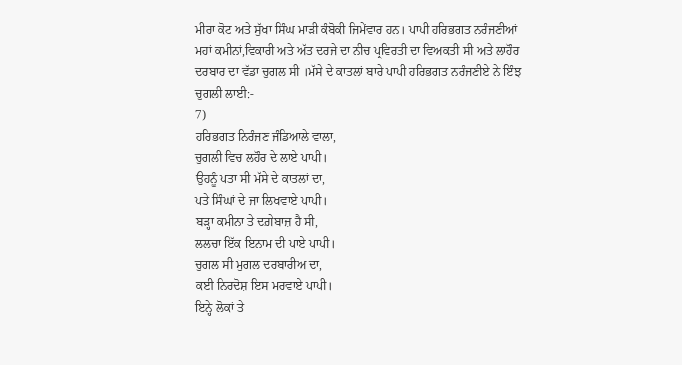ਮੀਰਾ ਕੋਟ ਅਤੇ ਸੁੱਖਾ ਸਿੰਘ ਮਾੜੀ ਕੰਬੋਕੀ ਜਿਮੇਂਵਾਰ ਹਨ। ਪਾਪੀ ਹਰਿਭਗਤ ਨਰੰਜਣੀਆਂ ਮਹਾਂ ਕਮੀਨਾਂ,ਵਿਕਾਰੀ ਅਤੇ ਅੱਤ ਦਰਜੇ ਦਾ ਨੀਚ ਪ੍ਰਵਿਰਤੀ ਦਾ ਵਿਅਕਤੀ ਸੀ ਅਤੇ ਲਾਹੌਰ ਦਰਬਾਰ ਦਾ ਵੱਡਾ ਚੁਗਲ ਸੀ ।ਮੱਸੇ ਦੇ ਕਾਤਲਾਂ ਬਾਰੇ ਪਾਪੀ ਹਰਿਭਗਤ ਨਰੰਜਣੀਏ ਨੇ ਇੰਝ ਚੁਗਲੀ ਲਾਈ:-
7)
ਹਰਿਭਗਤ ਨਿਰੰਜਣ ਜੰਡਿਆਲੇ ਵਾਲਾ,
ਚੁਗਲੀ ਵਿਚ ਲਹੌਰ ਦੇ ਲਾਏ ਪਾਪੀ।
ਉਹਨੂੰ ਪਤਾ ਸੀ ਮੱਸੇ ਦੇ ਕਾਤਲਾਂ ਦਾ,
ਪਤੇ ਸਿੰਘਾਂ ਦੇ ਜਾ ਲਿਖਵਾਏ ਪਾਪੀ।
ਬੜ੍ਹਾ ਕਮੀਨਾ ਤੇ ਦਗ਼ੇਬਾਜ਼ ਹੈ ਸੀ,
ਲਲਚਾ ਇੱਕ ਇਨਾਮ ਦੀ ਪਾਏ ਪਾਪੀ।
ਚੁਗਲ ਸੀ ਮੁਗਲ ਦਰਬਾਰੀਅ ਦਾ,
ਕਈ ਨਿਰਦੋਸ਼ ਇਸ ਮਰਵਾਏ ਪਾਪੀ।
ਇਨ੍ਹੇ ਲੋਕਾਂ ਤੇ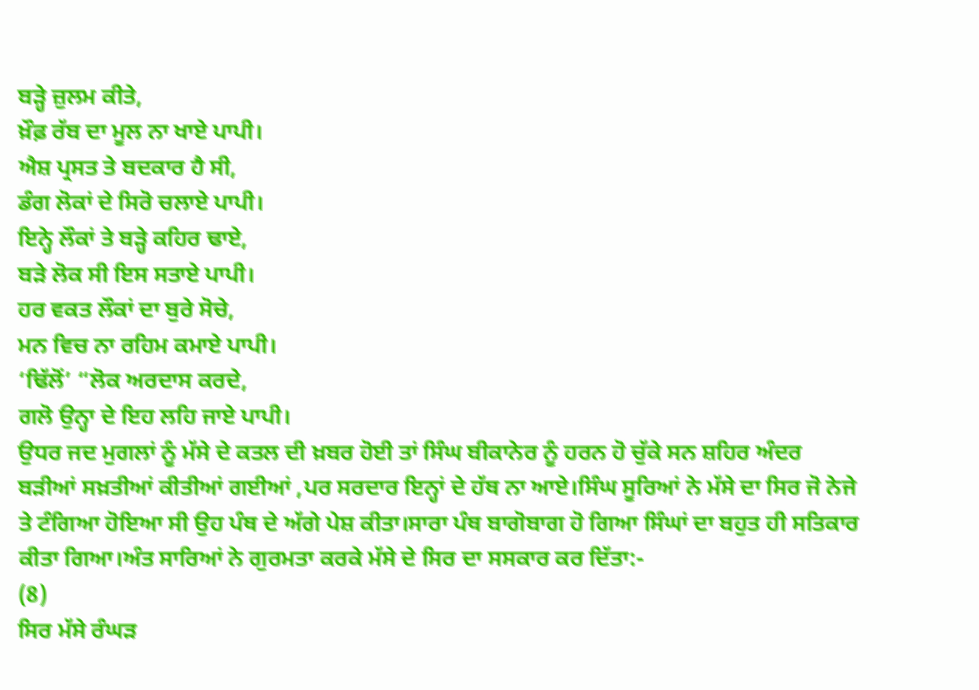ਬੜ੍ਹੇ ਜ਼ੁਲਮ ਕੀਤੇ,
ਖ਼ੌਫ਼ ਰੱਬ ਦਾ ਮੂਲ ਨਾ ਖਾਏ ਪਾਪੀ।
ਐਸ਼ ਪ੍ਰਸਤ ਤੇ ਬਦਕਾਰ ਹੈ ਸੀ,
ਡੰਗ ਲੋਕਾਂ ਦੇ ਸਿਰੋ ਚਲਾਏ ਪਾਪੀ।
ਇਨ੍ਹੇ ਲੌਕਾਂ ਤੇ ਬੜ੍ਹੇ ਕਹਿਰ ਢਾਏ,
ਬੜੇ ਲੋਕ ਸੀ ਇਸ ਸਤਾਏ ਪਾਪੀ।
ਹਰ ਵਕਤ ਲੌਕਾਂ ਦਾ ਬੁਰੇ ਸੋਚੇ,
ਮਨ ਵਿਚ ਨਾ ਰਹਿਮ ਕਮਾਏ ਪਾਪੀ।
‘ਢਿੱਲੋਂ’ “ਲੋਕ ਅਰਦਾਸ ਕਰਦੇ,
ਗਲੋ ਉਨ੍ਹਾ ਦੇ ਇਹ ਲਹਿ ਜਾਏ ਪਾਪੀ।
ਉਧਰ ਜਦ ਮੁਗਲਾਂ ਨੂੰ ਮੱਸੇ ਦੇ ਕਤਲ ਦੀ ਖ਼ਬਰ ਹੋਈ ਤਾਂ ਸਿੰਘ ਬੀਕਾਨੇਰ ਨੂੰ ਹਰਨ ਹੋ ਚੁੱਕੇ ਸਨ ਸ਼ਹਿਰ ਅੰਦਰ ਬੜੀਆਂ ਸਖ਼ਤੀਆਂ ਕੀਤੀਆਂ ਗਈਆਂ ,ਪਰ ਸਰਦਾਰ ਇਨ੍ਹਾਂ ਦੇ ਹੱਥ ਨਾ ਆਏ।ਸਿੰਘ ਸੂਰਿਆਂ ਨੇ ਮੱਸੇ ਦਾ ਸਿਰ ਜੋ ਨੇਜੇ ਤੇ ਟੰਗਿਆ ਹੋਇਆ ਸੀ ਉਹ ਪੰਥ ਦੇ ਅੱਗੇ ਪੇਸ਼ ਕੀਤਾ।ਸਾਰਾ ਪੰਥ ਬਾਗੋਬਾਗ ਹੋ ਗਿਆ ਸਿੰਘਾਂ ਦਾ ਬਹੁਤ ਹੀ ਸਤਿਕਾਰ ਕੀਤਾ ਗਿਆ।ਅੰਤ ਸਾਰਿਆਂ ਨੇ ਗੁਰਮਤਾ ਕਰਕੇ ਮੱਸੇ ਦੇ ਸਿਰ ਦਾ ਸਸਕਾਰ ਕਰ ਦਿੱਤਾ:-
(8)
ਸਿਰ ਮੱਸੇ ਰੰਘੜ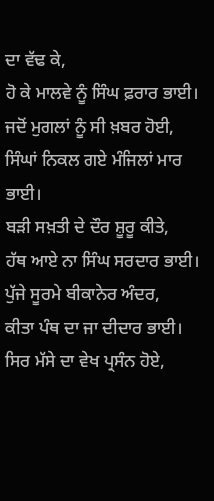ਦਾ ਵੱਢ ਕੇ,
ਹੋ ਕੇ ਮਾਲਵੇ ਨੂੰ ਸਿੰਘ ਫ਼ਰਾਰ ਭਾਈ।
ਜਦੋਂ ਮੁਗਲਾਂ ਨੂੰ ਸੀ ਖ਼ਬਰ ਹੋਈ,
ਸਿੰਘਾਂ ਨਿਕਲ ਗਏ ਮੰਜਿਲਾਂ ਮਾਰ ਭਾਈ।
ਬੜੀ ਸਖ਼ਤੀ ਦੇ ਦੌਰ ਸ਼ੂਰੂ ਕੀਤੇ,
ਹੱਥ ਆਏ ਨਾ ਸਿੰਘ ਸਰਦਾਰ ਭਾਈ।
ਪੁੱਜੇ ਸੂਰਮੇ ਬੀਕਾਨੇਰ ਅੰਦਰ,
ਕੀਤਾ ਪੰਥ ਦਾ ਜਾ ਦੀਦਾਰ ਭਾਈ।
ਸਿਰ ਮੱਸੇ ਦਾ ਵੇਖ ਪ੍ਰਸੰਨ ਹੋਏ,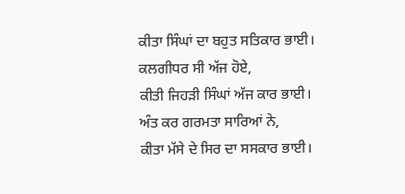ਕੀਤਾ ਸਿੰਘਾਂ ਦਾ ਬਹੁਤ ਸਤਿਕਾਰ ਭਾਈ।
ਕਲਗੀਧਰ ਸੀ ਅੱਜ ਹੋਏ,
ਕੀਤੀ ਜਿਹੜੀ ਸਿੰਘਾਂ ਅੱਜ ਕਾਰ ਭਾਈ।
ਅੰਤ ਕਰ ਗਰਮਤਾ ਸਾਰਿਆਂ ਨੇ,
ਕੀਤਾ ਮੱਸੇ ਦੇ ਸਿਰ ਦਾ ਸਸਕਾਰ ਭਾਈ।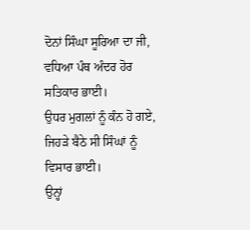ਦੋਨਾਂ ਸਿੰਘਾ ਸੂਰਿਆ ਦਾ ਜੀ,
ਵਧਿਆ ਪੰਥ ਅੰਦਰ ਹੋਰ ਸਤਿਕਾਰ ਭਾਈ।
ਉਧਰ ਮੁਗਲਾਂ ਨੂੰ ਕੰਨ ਹੋ ਗਏ,
ਜਿਹੜੇ ਬੈਠੇ ਸੀ ਸਿੰਘਾਂ ਨੂੰ ਵਿਸਾਰ ਭਾਈ।
ਉਨ੍ਹਾਂ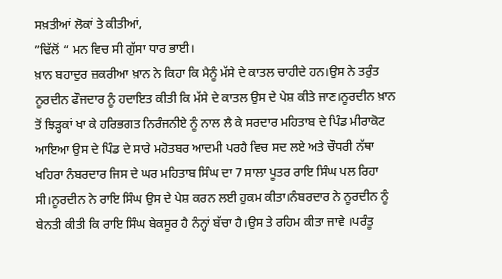ਸਖ਼ਤੀਆਂ ਲੋਕਾਂ ਤੇ ਕੀਤੀਆਂ,
”ਢਿੱਲੋਂ “ ਮਨ ਵਿਚ ਸੀ ਗੁੱਸਾ ਧਾਰ ਭਾਈ।
ਖ਼ਾਨ ਬਹਾਦੁਰ ਜ਼ਕਰੀਆ ਖ਼ਾਨ ਨੇ ਕਿਹਾ ਕਿ ਮੈਨੂੰ ਮੱਸੇ ਦੇ ਕਾਤਲ ਚਾਹੀਦੇ ਹਨ।ਉਸ ਨੇ ਤਰੁੰਤ ਨੂਰਦੀਨ ਫੌਜਦਾਰ ਨੂੰ ਹਦਾਇਤ ਕੀਤੀ ਕਿ ਮੱਸੇ ਦੇ ਕਾਤਲ ਉਸ ਦੇ ਪੇਸ਼ ਕੀਤੇ ਜਾਣ।ਨੂਰਦੀਨ ਖ਼ਾਨ ਤੋਂ ਝਿੜ੍ਹਕਾਂ ਖਾ ਕੇ ਹਰਿਭਗਤ ਨਿਰੰਜਨੀਏ ਨੂੰ ਨਾਲ ਲੈ ਕੇ ਸਰਦਾਰ ਮਹਿਤਾਬ ਦੇ ਪਿੰਡ ਮੀਰਾਕੋਟ ਆਇਆ ਉਸ ਦੇ ਪਿੰਡ ਦੇ ਸਾਰੇ ਮਹੋਤਬਰ ਆਦਮੀ ਪਰਹੈ ਵਿਚ ਸਦ ਲਏ ਅਤੇ ਚੌਧਰੀ ਨੱਥਾ ਖਹਿਰਾ ਨੰਬਰਦਾਰ ਜਿਸ ਦੇ ਘਰ ਮਹਿਤਾਬ ਸਿੰਘ ਦਾ 7 ਸਾਲਾ ਪੂਤਰ ਰਾਇ ਸਿੰਘ ਪਲ ਰਿਹਾ ਸੀ।ਨੂਰਦੀਨ ਨੇ ਰਾਇ ਸਿੰਘ ਉਸ ਦੇ ਪੇਸ਼ ਕਰਨ ਲਈ ਹੁਕਮ ਕੀਤਾ।ਨੰਬਰਦਾਰ ਨੇ ਨੂਰਦੀਨ ਨੂੰ ਬੇਨਤੀ ਕੀਤੀ ਕਿ ਰਾਇ ਸਿੰਘ ਬੇਕਸੂਰ ਹੈ ਨੰਨ੍ਹਾਂ ਬੱਚਾ ਹੈ।ਉਸ ਤੇ ਰਹਿਮ ਕੀਤਾ ਜਾਵੇ ।ਪਰੰਤੂ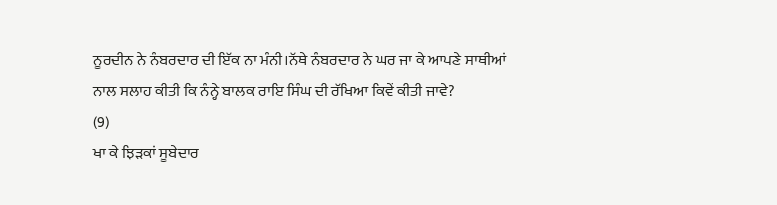ਨੂਰਦੀਨ ਨੇ ਨੰਬਰਦਾਰ ਦੀ ਇੱਕ ਨਾ ਮੰਨੀ।ਨੱਥੇ ਨੰਬਰਦਾਰ ਨੇ ਘਰ ਜਾ ਕੇ ਆਪਣੇ ਸਾਥੀਆਂ ਨਾਲ ਸਲਾਹ ਕੀਤੀ ਕਿ ਨੰਨ੍ਹੇ ਬਾਲਕ ਰਾਇ ਸਿੰਘ ਦੀ ਰੱਖਿਆ ਕਿਵੇਂ ਕੀਤੀ ਜਾਵੇ?
(9)
ਖਾ ਕੇ ਝਿੜਕਾਂ ਸੂਬੇਦਾਰ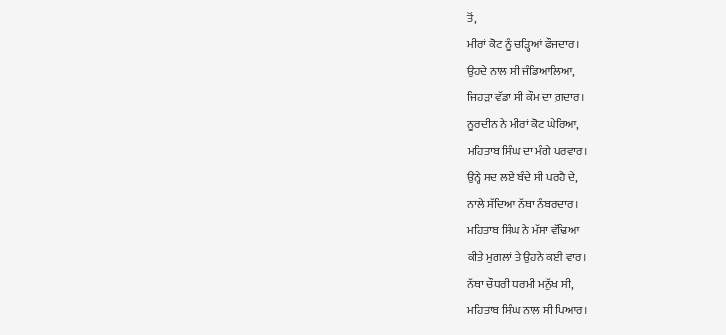ਤੋਂ,
ਮੀਰਾਂ ਕੋਟ ਨੂੰ ਚੜ੍ਹਿਆਂ ਫੌਜਦਾਰ।
ਉਹਦੇ ਨਾਲ ਸੀ ਜੰਡਿਆਲਿਆ,
ਜਿਹੜਾ ਵੱਡਾ ਸੀ ਕੌਮ ਦਾ ਗ਼ਦਾਰ।
ਨੂਰਦੀਨ ਨੇ ਮੀਰਾਂ ਕੋਟ ਘੇਰਿਆ,
ਮਹਿਤਾਬ ਸਿੰਘ ਦਾ ਮੰਗੇ ਪਰਵਾਰ।
ਉਨ੍ਹੇ ਸਦ ਲਏ ਬੰਦੇ ਸੀ ਪਰਹੈ ਦੇ,
ਨਾਲੇ ਸੱਦਿਆ ਨੱਥਾ ਨੰਬਰਦਾਰ।
ਮਹਿਤਾਬ ਸਿੰਘ ਨੇ ਮੱਸਾ ਵੱਢਿਆ
ਕੀਤੇ ਮੁਗਲਾਂ ਤੇ ਉਹਨੇ ਕਈ ਵਾਰ।
ਨੱਥਾ ਚੌਧਰੀ ਧਰਮੀ ਮਨੁੱਖ ਸੀ,
ਮਹਿਤਾਬ ਸਿੰਘ ਨਾਲ ਸੀ ਪਿਆਰ।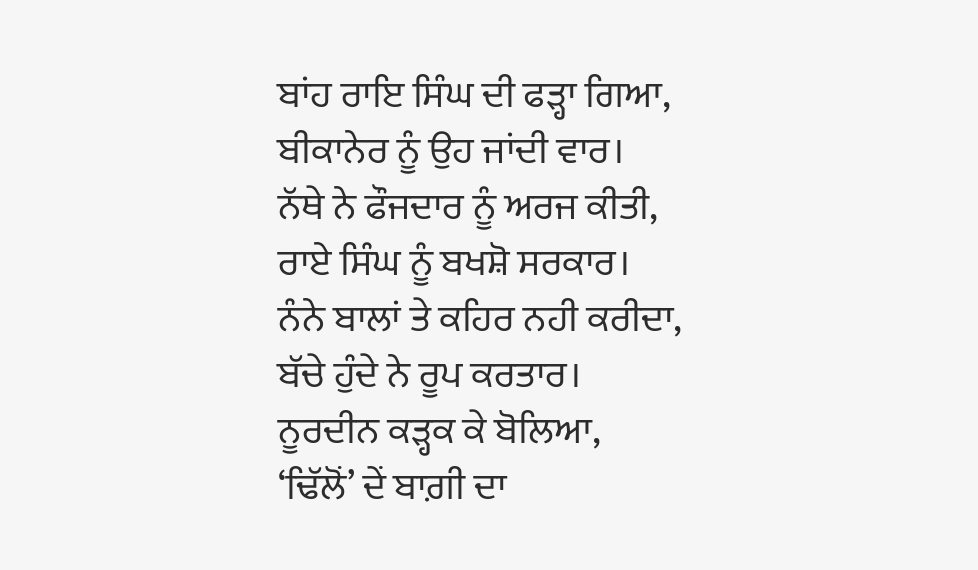ਬਾਂਹ ਰਾਇ ਸਿੰਘ ਦੀ ਫੜ੍ਹਾ ਗਿਆ,
ਬੀਕਾਨੇਰ ਨੂੰ ਉਹ ਜਾਂਦੀ ਵਾਰ।
ਨੱਥੇ ਨੇ ਫੌਜਦਾਰ ਨੂੰ ਅਰਜ ਕੀਤੀ,
ਰਾਏ ਸਿੰਘ ਨੂੰ ਬਖਸ਼ੋ ਸਰਕਾਰ।
ਨੰਨੇ ਬਾਲਾਂ ਤੇ ਕਹਿਰ ਨਹੀ ਕਰੀਦਾ,
ਬੱਚੇ ਹੁੰਦੇ ਨੇ ਰੂਪ ਕਰਤਾਰ।
ਨੂਰਦੀਨ ਕੜ੍ਹਕ ਕੇ ਬੋਲਿਆ,
‘ਢਿੱਲੋਂ’ ਦੇਂ ਬਾਗ਼ੀ ਦਾ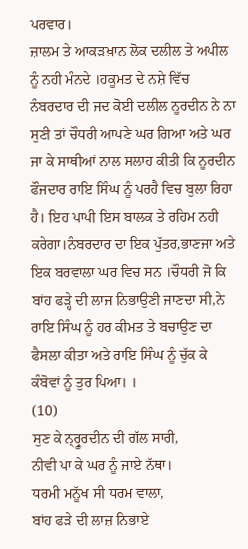ਪਰਵਾਰ।
ਜ਼ਾਲਮ ਤੇ ਆਕੜਖ਼ਾਨ ਲੋਕ ਦਲੀਲ ਤੇ ਅਪੀਲ ਨੂੰ ਨਹੀ ਮੰਨਦੇ ।ਹਕੂਮਤ ਦੇ ਨਸ਼ੇ ਵਿੱਚ ਨੰਬਰਦਾਰ ਦੀ ਜਦ ਕੋਈ ਦਲੀਲ ਨੂਰਦੀਨ ਨੇ ਨਾ ਸੁਣੀ ਤਾਂ ਚੌਧਰੀ ਆਪਣੇ ਘਰ ਗਿਆ ਅਤੇ ਘਰ ਜਾ ਕੇ ਸਾਥੀਆਂ ਨਾਲ ਸਲਾਹ ਕੀਤੀ ਕਿ ਨੂਰਦੀਨ ਫੌਜਦਾਰ ਰਾਇ ਸਿੰਘ ਨੂੰ ਪਰਹੈ ਵਿਚ ਬੁਲਾ ਰਿਹਾ ਹੈ। ਇਹ ਪਾਪੀ ਇਸ ਬਾਲਕ ਤੇ ਰਹਿਮ ਨਹੀ ਕਰੇਗਾ।ਨੰਬਰਦਾਰ ਦਾ ਇਕ ਪੁੱਤਰ,ਭਾਣਜਾ ਅਤੇ ਇਕ ਬਰਵਾਲਾ ਘਰ ਵਿਚ ਸਨ ।ਚੌਧਰੀ ਜੋ ਕਿ ਬਾਂਹ ਫੜ੍ਹੇ ਦੀ ਲਾਜ ਨਿਭਾਉਣੀ ਜਾਣਦਾ ਸੀ,ਨੇ ਰਾਇ ਸਿੰਘ ਨੂੰ ਹਰ ਕੀਮਤ ਤੇ ਬਚਾਉਣ ਦਾ ਫੈਸਲਾ ਕੀਤਾ ਅਤੇ ਰਾਇ ਸਿੰਘ ਨੂੰ ਚੁੱਕ ਕੇ ਕੰਬੋਵਾਂ ਨੂੰ ਤੁਰ ਪਿਆ। ।
(10)
ਸੁਣ ਕੇ ਨ੍ਰ੍ਰੂਰਦੀਨ ਦੀ ਗੱਲ ਸਾਰੀ,
ਨੀਵੀ ਪਾ ਕੇ ਘਰ ਨੂੰ ਜਾਏ ਨੱਥਾ।
ਧਰਮੀ ਮਨੂੱਖ ਸੀ ਧਰਮ ਵਾਲਾ,
ਬਾਂਹ ਫੜੇ ਦੀ ਲਾਜ਼ ਨਿਭਾਏ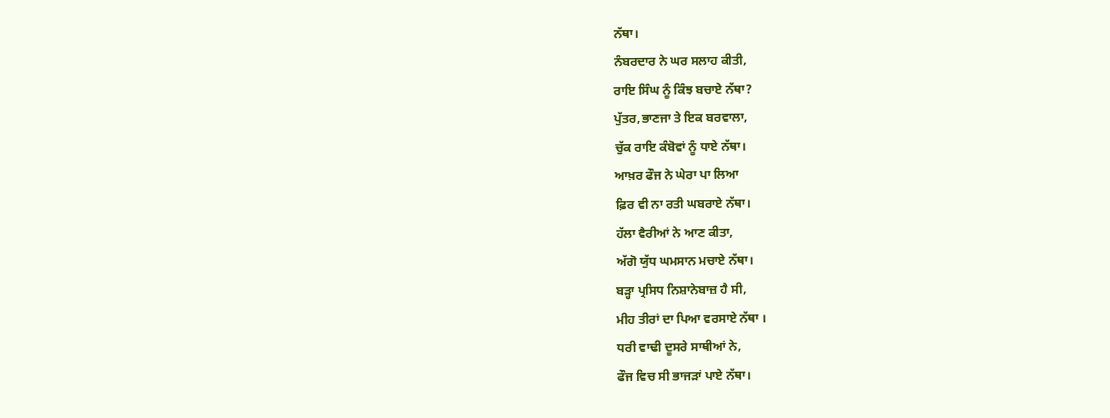ਨੱਥਾ।
ਨੰਬਰਦਾਰ ਨੇ ਘਰ ਸਲਾਹ ਕੀਤੀ,
ਰਾਇ ਸਿੰਘ ਨੂੰ ਕਿੰਝ ਬਚਾਏ ਨੱਥਾ?
ਪੁੱਤਰ,ਭਾਣਜਾ ਤੇ ਇਕ ਬਰਵਾਲਾ,
ਚੁੱਕ ਰਾਇ ਕੰਬੋਵਾਂ ਨੂੰ ਧਾਏ ਨੱਥਾ।
ਆਖ਼ਰ ਫੌਜ ਨੇ ਘੇਰਾ ਪਾ ਲਿਆ
ਫ਼ਿਰ ਵੀ ਨਾ ਰਤੀ ਘਬਰਾਏ ਨੱਥਾ।
ਹੱਲਾ ਵੈਰੀਆਂ ਨੇ ਆਣ ਕੀਤਾ,
ਅੱਗੋ ਯੁੱਧ ਘਮਸਾਨ ਮਚਾਏ ਨੱਥਾ।
ਬੜ੍ਹਾ ਪ੍ਰਸਿਧ ਨਿਸ਼ਾਨੇਬਾਜ਼ ਹੈ ਸੀ,
ਮੀਹ ਤੀਰਾਂ ਦਾ ਪਿਆ ਵਰਸਾਏ ਨੱਥਾ ।
ਧਰੀ ਵਾਢੀ ਦੂਸਰੇ ਸਾਥੀਆਂ ਨੇ,
ਫੌਜ ਵਿਚ ਸੀ ਭਾਜੜਾਂ ਪਾਏ ਨੱਥਾ।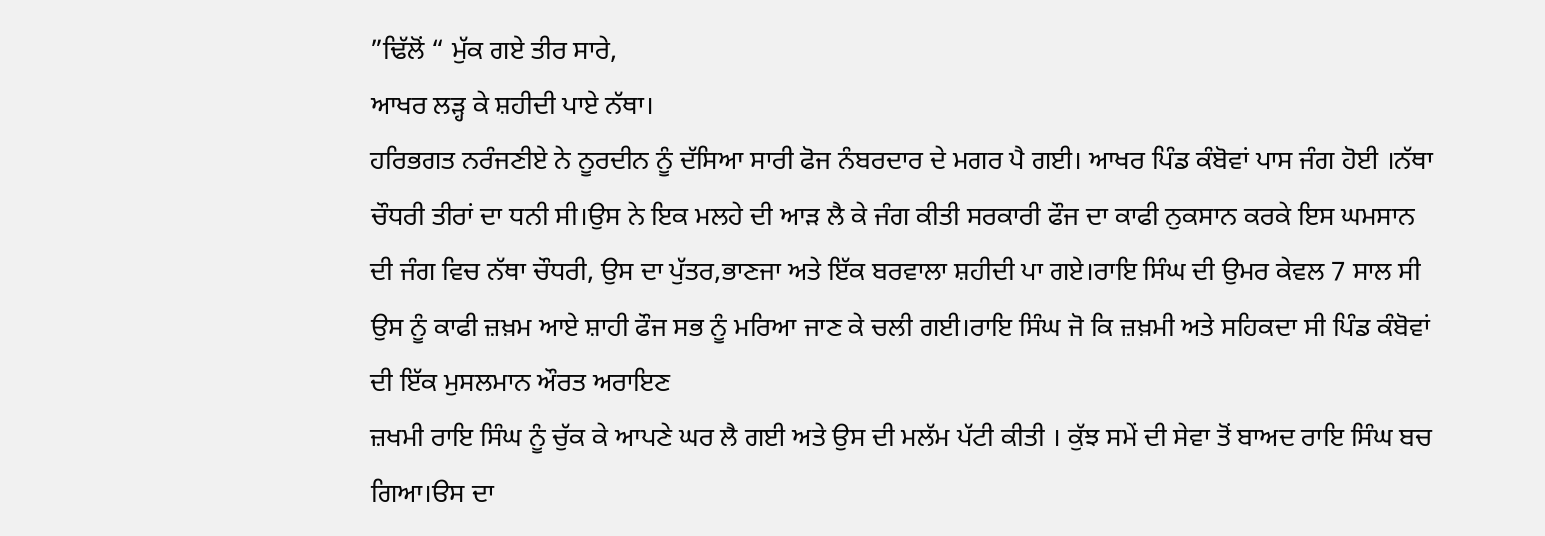”ਢਿੱਲੋਂ “ ਮੁੱਕ ਗਏ ਤੀਰ ਸਾਰੇ,
ਆਖਰ ਲੜ੍ਹ ਕੇ ਸ਼ਹੀਦੀ ਪਾਏ ਨੱਥਾ।
ਹਰਿਭਗਤ ਨਰੰਜਣੀਏ ਨੇ ਨੂਰਦੀਨ ਨੂੰ ਦੱਸਿਆ ਸਾਰੀ ਫੋਜ ਨੰਬਰਦਾਰ ਦੇ ਮਗਰ ਪੈ ਗਈ। ਆਖਰ ਪਿੰਡ ਕੰਬੋਵਾਂ ਪਾਸ ਜੰਗ ਹੋਈ ।ਨੱਥਾ ਚੌਧਰੀ ਤੀਰਾਂ ਦਾ ਧਨੀ ਸੀ।ਉਸ ਨੇ ਇਕ ਮਲਹੇ ਦੀ ਆੜ ਲੈ ਕੇ ਜੰਗ ਕੀਤੀ ਸਰਕਾਰੀ ਫੌਜ ਦਾ ਕਾਫੀ ਨੁਕਸਾਨ ਕਰਕੇ ਇਸ ਘਮਸਾਨ ਦੀ ਜੰਗ ਵਿਚ ਨੱਥਾ ਚੌਧਰੀ, ਉਸ ਦਾ ਪੁੱਤਰ,ਭਾਣਜਾ ਅਤੇ ਇੱਕ ਬਰਵਾਲਾ ਸ਼ਹੀਦੀ ਪਾ ਗਏ।ਰਾਇ ਸਿੰਘ ਦੀ ਉਮਰ ਕੇਵਲ 7 ਸਾਲ ਸੀ ਉਸ ਨੂੰ ਕਾਫੀ ਜ਼ਖ਼ਮ ਆਏ ਸ਼ਾਹੀ ਫੌਜ ਸਭ ਨੂੰ ਮਰਿਆ ਜਾਣ ਕੇ ਚਲੀ ਗਈ।ਰਾਇ ਸਿੰਘ ਜੋ ਕਿ ਜ਼ਖ਼ਮੀ ਅਤੇ ਸਹਿਕਦਾ ਸੀ ਪਿੰਡ ਕੰਬੋਵਾਂ ਦੀ ਇੱਕ ਮੁਸਲਮਾਨ ਔਰਤ ਅਰਾਇਣ
ਜ਼ਖਮੀ ਰਾਇ ਸਿੰਘ ਨੂੰ ਚੁੱਕ ਕੇ ਆਪਣੇ ਘਰ ਲੈ ਗਈ ਅਤੇ ਉਸ ਦੀ ਮਲੱਮ ਪੱਟੀ ਕੀਤੀ । ਕੁੱਝ ਸਮੇਂ ਦੀ ਸੇਵਾ ਤੋਂ ਬਾਅਦ ਰਾਇ ਸਿੰਘ ਬਚ ਗਿਆ।ੳਸ ਦਾ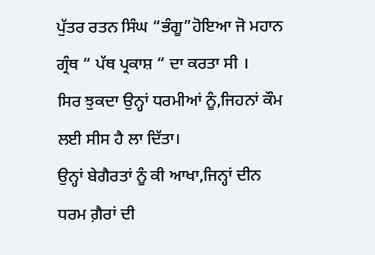ਪੁੱਤਰ ਰਤਨ ਸਿੰਘ “ਭੰਗੂ”ਹੋਇਆ ਜੋ ਮਹਾਨ ਗ੍ਰੰਥ “ ਪੱਥ ਪ੍ਰਕਾਸ਼ “ ਦਾ ਕਰਤਾ ਸੀ ।
ਸਿਰ ਝੁਕਦਾ ਉਨ੍ਹਾਂ ਧਰਮੀਆਂ ਨੂੰ,ਜਿਹਨਾਂ ਕੌਮ ਲਈ ਸੀਸ ਹੈ ਲਾ ਦਿੱਤਾ।
ਉਨ੍ਹਾਂ ਬੇਗੈਰਤਾਂ ਨੂੰ ਕੀ ਆਖਾ,ਜਿਨ੍ਹਾਂ ਦੀਨ ਧਰਮ ਗ਼ੈਰਾਂ ਦੀ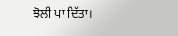ਝੋਲੀ ਪਾ ਦਿੱਤਾ।